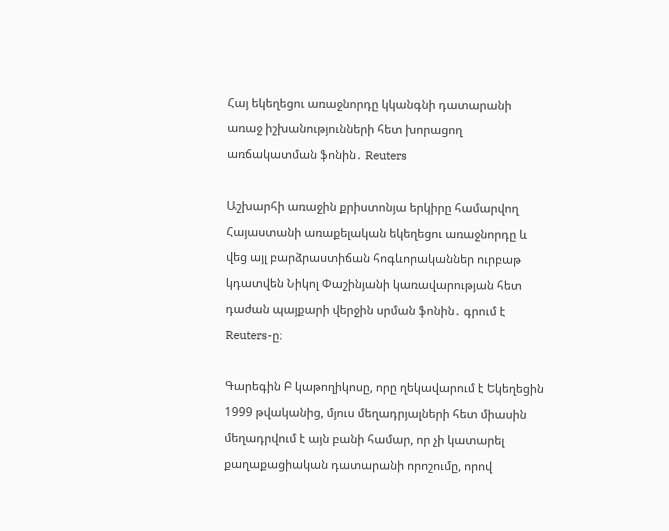Հայ եկեղեցու առաջնորդը կկանգնի դատարանի առաջ իշխանությունների հետ խորացող առճակատման ֆոնին․ Reuters

Աշխարհի առաջին քրիստոնյա երկիրը համարվող Հայաստանի առաքելական եկեղեցու առաջնորդը և վեց այլ բարձրաստիճան հոգևորականներ ուրբաթ կդատվեն Նիկոլ Փաշինյանի կառավարության հետ դաժան պայքարի վերջին սրման ֆոնին․ գրում է Reuters-ը։

Գարեգին Բ կաթողիկոսը, որը ղեկավարում է Եկեղեցին 1999 թվականից, մյուս մեղադրյալների հետ միասին մեղադրվում է այն բանի համար, որ չի կատարել քաղաքացիական դատարանի որոշումը, որով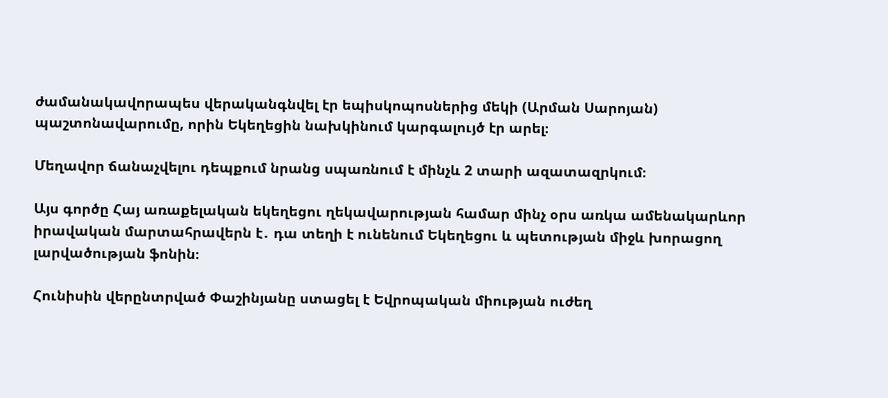ժամանակավորապես վերականգնվել էր եպիսկոպոսներից մեկի (Արման Սարոյան) պաշտոնավարումը, որին Եկեղեցին նախկինում կարգալույծ էր արել։

Մեղավոր ճանաչվելու դեպքում նրանց սպառնում է մինչև 2 տարի ազատազրկում։

Այս գործը Հայ առաքելական եկեղեցու ղեկավարության համար մինչ օրս առկա ամենակարևոր իրավական մարտահրավերն է․ դա տեղի է ունենում Եկեղեցու և պետության միջև խորացող լարվածության ֆոնին։

Հունիսին վերընտրված Փաշինյանը ստացել է Եվրոպական միության ուժեղ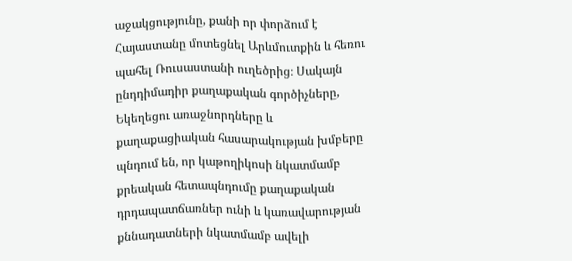աջակցությունը, քանի որ փորձում է Հայաստանը մոտեցնել Արևմուտքին և հեռու պահել Ռուսաստանի ուղեծրից։ Սակայն ընդդիմադիր քաղաքական գործիչները, Եկեղեցու առաջնորդները և քաղաքացիական հասարակության խմբերը պնդում են, որ կաթողիկոսի նկատմամբ քրեական հետապնդումը քաղաքական դրդապատճառներ ունի և կառավարության քննադատների նկատմամբ ավելի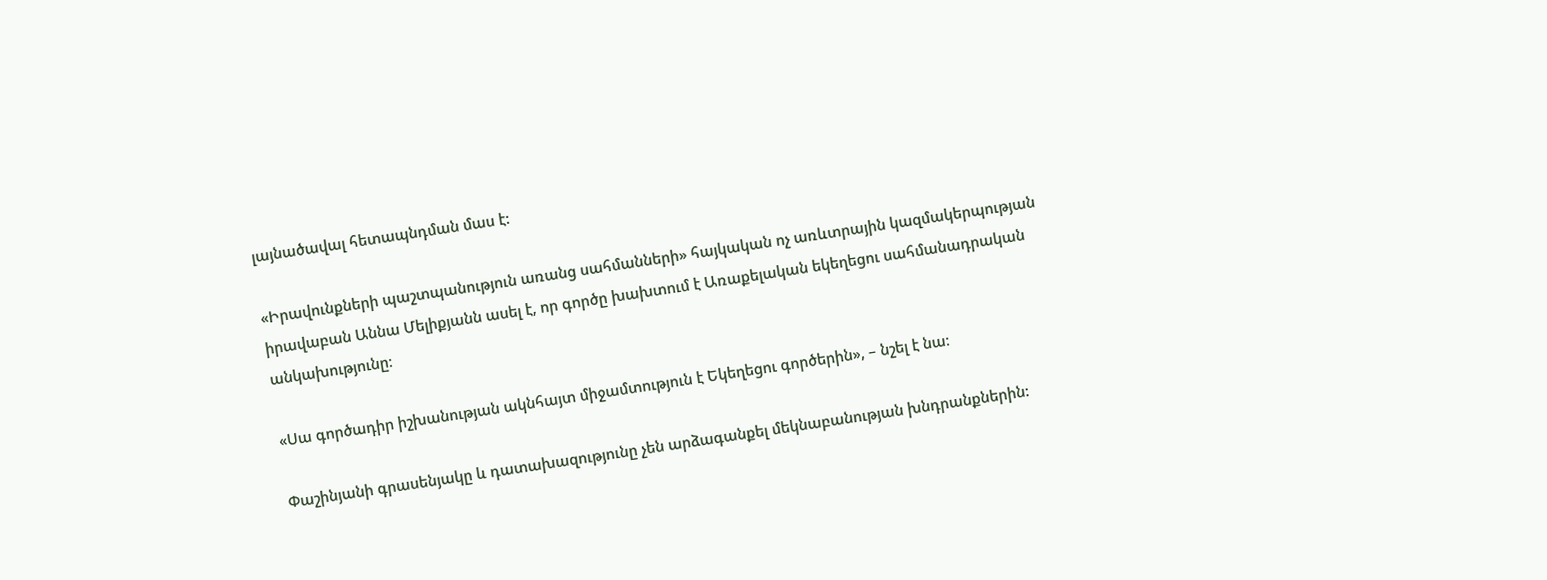լայնածավալ հետապնդման մաս է:

«Իրավունքների պաշտպանություն առանց սահմանների» հայկական ոչ առևտրային կազմակերպության իրավաբան Աննա Մելիքյանն ասել է, որ գործը խախտում է Առաքելական եկեղեցու սահմանադրական անկախությունը։

«Սա գործադիր իշխանության ակնհայտ միջամտություն է Եկեղեցու գործերին», – նշել է նա։

Փաշինյանի գրասենյակը և դատախազությունը չեն արձագանքել մեկնաբանության խնդրանքներին: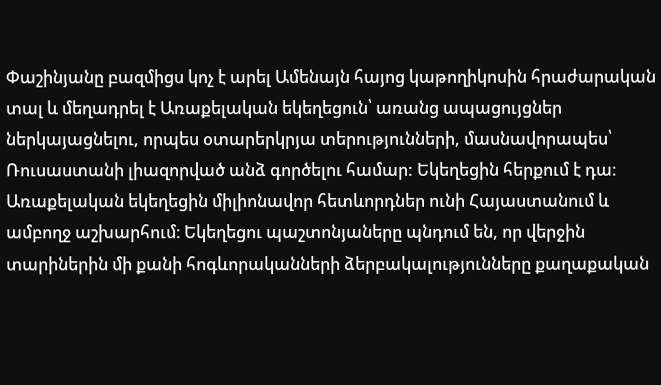Փաշինյանը բազմիցս կոչ է արել Ամենայն հայոց կաթողիկոսին հրաժարական տալ և մեղադրել է Առաքելական եկեղեցուն՝ առանց ապացույցներ ներկայացնելու, որպես օտարերկրյա տերությունների, մասնավորապես՝ Ռուսաստանի լիազորված անձ գործելու համար: Եկեղեցին հերքում է դա։
Առաքելական եկեղեցին միլիոնավոր հետևորդներ ունի Հայաստանում և ամբողջ աշխարհում։ Եկեղեցու պաշտոնյաները պնդում են, որ վերջին տարիներին մի քանի հոգևորականների ձերբակալությունները քաղաքական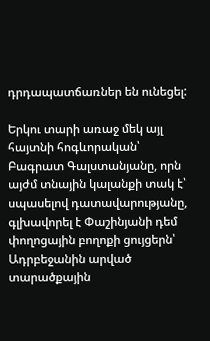դրդապատճառներ են ունեցել:

Երկու տարի առաջ մեկ այլ հայտնի հոգևորական՝ Բագրատ Գալստանյանը, որն այժմ տնային կալանքի տակ է՝ սպասելով դատավարությանը, գլխավորել է Փաշինյանի դեմ փողոցային բողոքի ցույցերն՝ Ադրբեջանին արված տարածքային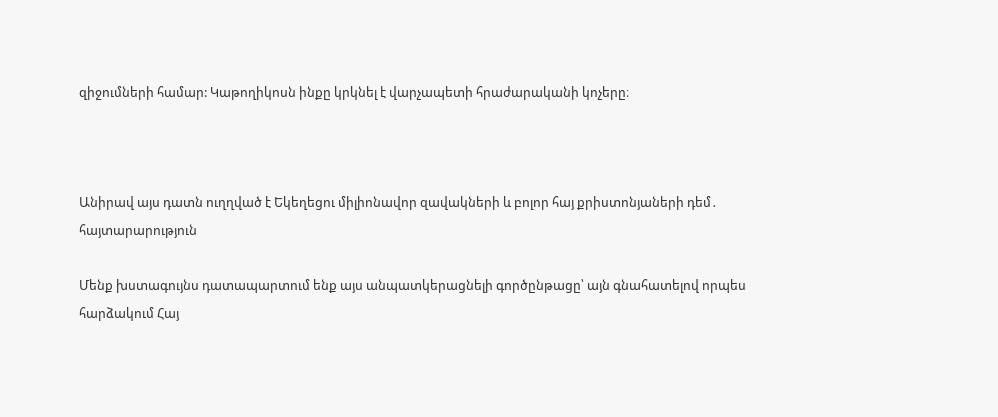զիջումների համար: Կաթողիկոսն ինքը կրկնել է վարչապետի հրաժարականի կոչերը։



Անիրավ այս դատն ուղղված է Եկեղեցու միլիոնավոր զավակների և բոլոր հայ քրիստոնյաների դեմ․ հայտարարություն

Մենք խստագույնս դատապարտում ենք այս անպատկերացնելի գործընթացը՝ այն գնահատելով որպես հարձակում Հայ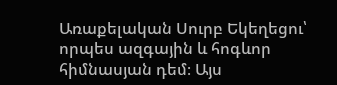Առաքելական Սուրբ Եկեղեցու՝ որպես ազգային և հոգևոր հիմնասյան դեմ։ Այս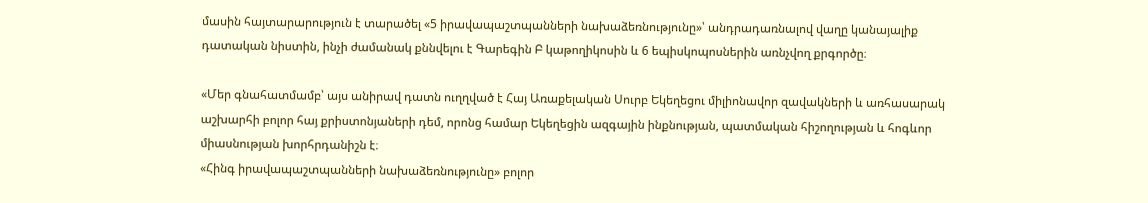մասին հայտարարություն է տարածել «5 իրավապաշտպանների նախաձեռնությունը»՝ անդրադառնալով վաղը կանայալիք դատական նիստին, ինչի ժամանակ քննվելու է Գարեգին Բ կաթողիկոսին և 6 եպիսկոպոսներին առնչվող քրգործը։

«Մեր գնահատմամբ՝ այս անիրավ դատն ուղղված է Հայ Առաքելական Սուրբ Եկեղեցու միլիոնավոր զավակների և առհասարակ աշխարհի բոլոր հայ քրիստոնյաների դեմ, որոնց համար Եկեղեցին ազգային ինքնության, պատմական հիշողության և հոգևոր միասնության խորհրդանիշն է։
«Հինգ իրավապաշտպանների նախաձեռնությունը» բոլոր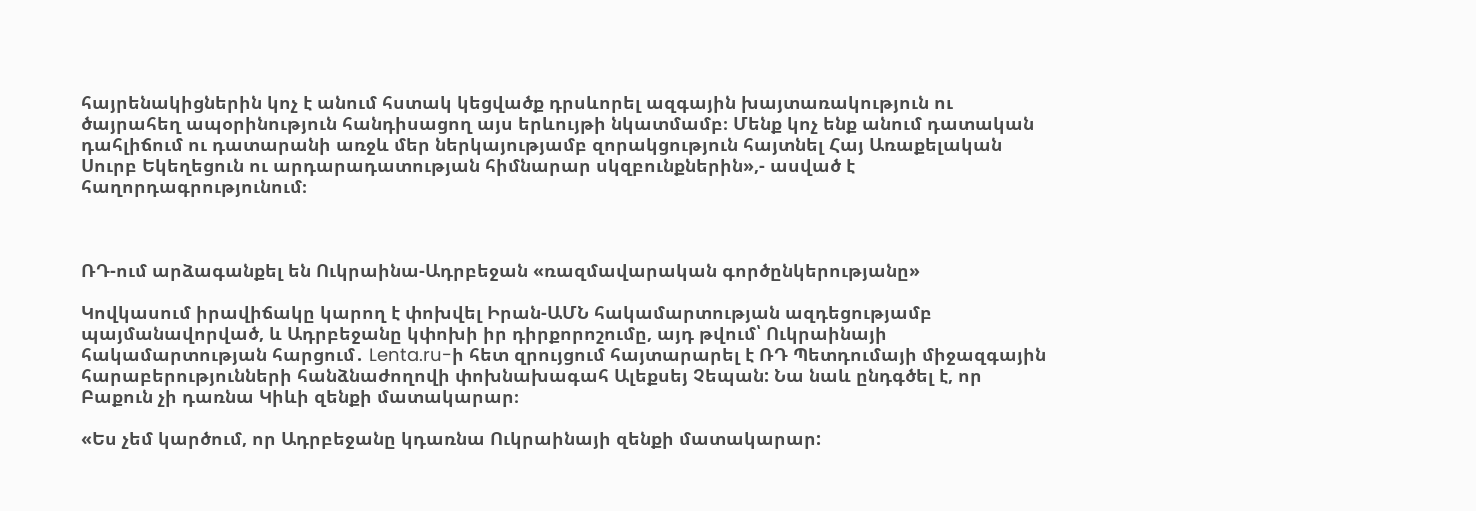հայրենակիցներին կոչ է անում հստակ կեցվածք դրսևորել ազգային խայտառակություն ու ծայրահեղ ապօրինություն հանդիսացող այս երևույթի նկատմամբ։ Մենք կոչ ենք անում դատական դահլիճում ու դատարանի առջև մեր ներկայությամբ զորակցություն հայտնել Հայ Առաքելական Սուրբ Եկեղեցուն ու արդարադատության հիմնարար սկզբունքներին»,- ասված է հաղորդագրությունում։



ՌԴ-ում արձագանքել են Ուկրաինա-Ադրբեջան «ռազմավարական գործընկերությանը»

Կովկասում իրավիճակը կարող է փոխվել Իրան-ԱՄՆ հակամարտության ազդեցությամբ պայմանավորված, և Ադրբեջանը կփոխի իր դիրքորոշումը, այդ թվում՝ Ուկրաինայի հակամարտության հարցում․ Lenta.ru-ի հետ զրույցում հայտարարել է ՌԴ Պետդումայի միջազգային հարաբերությունների հանձնաժողովի փոխնախագահ Ալեքսեյ Չեպան: Նա նաև ընդգծել է, որ Բաքուն չի դառնա Կիևի զենքի մատակարար։

«Ես չեմ կարծում, որ Ադրբեջանը կդառնա Ուկրաինայի զենքի մատակարար: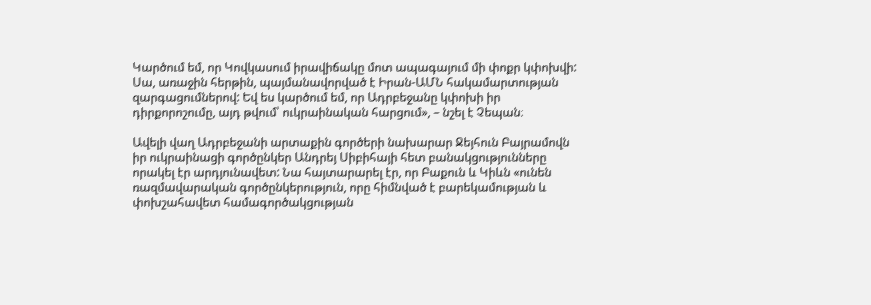Կարծում եմ, որ Կովկասում իրավիճակը մոտ ապագայում մի փոքր կփոխվի: Սա, առաջին հերթին, պայմանավորված է Իրան-ԱՄՆ հակամարտության զարգացումներով: Եվ ես կարծում եմ, որ Ադրբեջանը կփոխի իր դիրքորոշումը, այդ թվում՝ ուկրաինական հարցում», – նշել է Չեպան։

Ավելի վաղ Ադրբեջանի արտաքին գործերի նախարար Ջեյհուն Բայրամովն իր ուկրաինացի գործընկեր Անդրեյ Սիբիհայի հետ բանակցությունները որակել էր արդյունավետ: Նա հայտարարել էր, որ Բաքուն և Կիևն «ունեն ռազմավարական գործընկերություն, որը հիմնված է բարեկամության և փոխշահավետ համագործակցության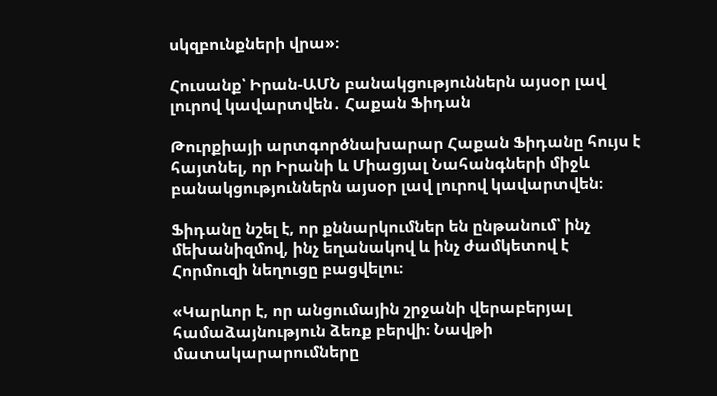սկզբունքների վրա»։

Հուսանք՝ Իրան-ԱՄՆ բանակցություններն այսօր լավ լուրով կավարտվեն․ Հաքան Ֆիդան

Թուրքիայի արտգործնախարար Հաքան Ֆիդանը հույս է հայտնել, որ Իրանի և Միացյալ Նահանգների միջև բանակցություններն այսօր լավ լուրով կավարտվեն։

Ֆիդանը նշել է, որ քննարկումներ են ընթանում՝ ինչ մեխանիզմով, ինչ եղանակով և ինչ ժամկետով է Հորմուզի նեղուցը բացվելու։

«Կարևոր է, որ անցումային շրջանի վերաբերյալ համաձայնություն ձեռք բերվի։ Նավթի մատակարարումները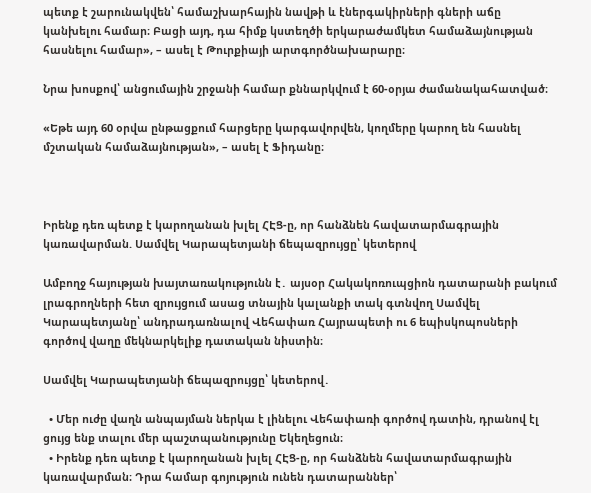պետք է շարունակվեն՝ համաշխարհային նավթի և էներգակիրների գների աճը կանխելու համար։ Բացի այդ, դա հիմք կստեղծի երկարաժամկետ համաձայնության հասնելու համար», – ասել է Թուրքիայի արտգործնախարարը։

Նրա խոսքով՝ անցումային շրջանի համար քննարկվում է 60-օրյա ժամանակահատված։

«Եթե այդ 60 օրվա ընթացքում հարցերը կարգավորվեն, կողմերը կարող են հասնել մշտական համաձայնության», – ասել է Ֆիդանը։



Իրենք դեռ պետք է կարողանան խլել ՀԷՑ-ը, որ հանձնեն հավատարմագրային կառավարման. Սամվել Կարապետյանի ճեպազրույցը՝ կետերով

Ամբողջ հայության խայտառակությունն է․ այսօր Հակակոռուպցիոն դատարանի բակում լրագրողների հետ զրույցում ասաց տնային կալանքի տակ գտնվող Սամվել Կարապետյանը՝ անդրադառնալով Վեհափառ Հայրապետի ու 6 եպիսկոպոսների գործով վաղը մեկնարկելիք դատական նիստին։

Սամվել Կարապետյանի ճեպազրույցը՝ կետերով․

  • Մեր ուժը վաղն անպայման ներկա է լինելու Վեհափառի գործով դատին, դրանով էլ ցույց ենք տալու մեր պաշտպանությունը Եկեղեցուն։
  • Իրենք դեռ պետք է կարողանան խլել ՀԷՑ-ը, որ հանձնեն հավատարմագրային կառավարման։ Դրա համար գոյություն ունեն դատարաններ՝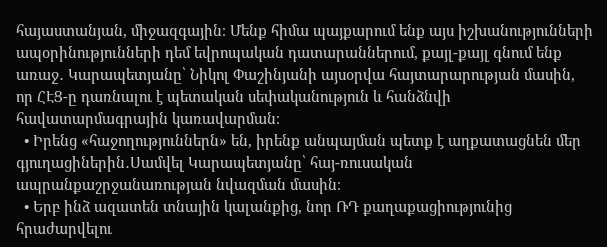հայաստանյան, միջազգային։ Մենք հիմա պայքարում ենք այս իշխանությունների ապօրինությունների դեմ եվրոպական դատարաններում, քայլ-քայլ գնում ենք առաջ․ Կարապետյանը՝ Նիկոլ Փաշինյանի այսօրվա հայտարարության մասին, որ ՀԷՑ-ը դառնալու է պետական սեփականություն և հանձնվի հավատարմագրային կառավարման։
  • Իրենց «հաջողություններն» են, իրենք անպայման պետք է աղքատացնեն մեր գյուղացիներին․Սամվել Կարապետյանը՝ հայ-ռուսական ապրանքաշրջանառության նվազման մասին։
  • Երբ ինձ ազատեն տնային կալանքից, նոր ՌԴ քաղաքացիությունից հրաժարվելու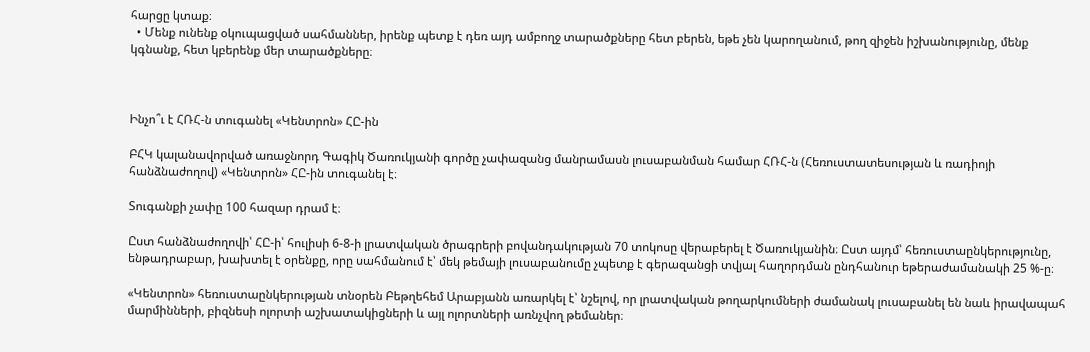հարցը կտաք։
  • Մենք ունենք օկուպացված սահմաններ, իրենք պետք է դեռ այդ ամբողջ տարածքները հետ բերեն, եթե չեն կարողանում, թող զիջեն իշխանությունը, մենք կգնանք, հետ կբերենք մեր տարածքները։



Ինչո՞ւ է ՀՌՀ-ն տուգանել «Կենտրոն» ՀԸ-ին

ԲՀԿ կալանավորված առաջնորդ Գագիկ Ծառուկյանի գործը չափազանց մանրամասն լուսաբանման համար ՀՌՀ-ն (Հեռուստատեսության և ռադիոյի հանձնաժողով) «Կենտրոն» ՀԸ-ին տուգանել է։

Տուգանքի չափը 100 հազար դրամ է։

Ըստ հանձնաժողովի՝ ՀԸ-ի՝ հուլիսի 6-8-ի լրատվական ծրագրերի բովանդակության 70 տոկոսը վերաբերել է Ծառուկյանին։ Ըստ այդմ՝ հեռուստաընկերությունը, ենթադրաբար, խախտել է օրենքը, որը սահմանում է՝ մեկ թեմայի լուսաբանումը չպետք է գերազանցի տվյալ հաղորդման ընդհանուր եթերաժամանակի 25 %-ը։

«Կենտրոն» հեռուստաընկերության տնօրեն Բեթղեհեմ Արաբյանն առարկել է՝ նշելով, որ լրատվական թողարկումների ժամանակ լուսաբանել են նաև իրավապահ մարմինների, բիզնեսի ոլորտի աշխատակիցների և այլ ոլորտների առնչվող թեմաներ։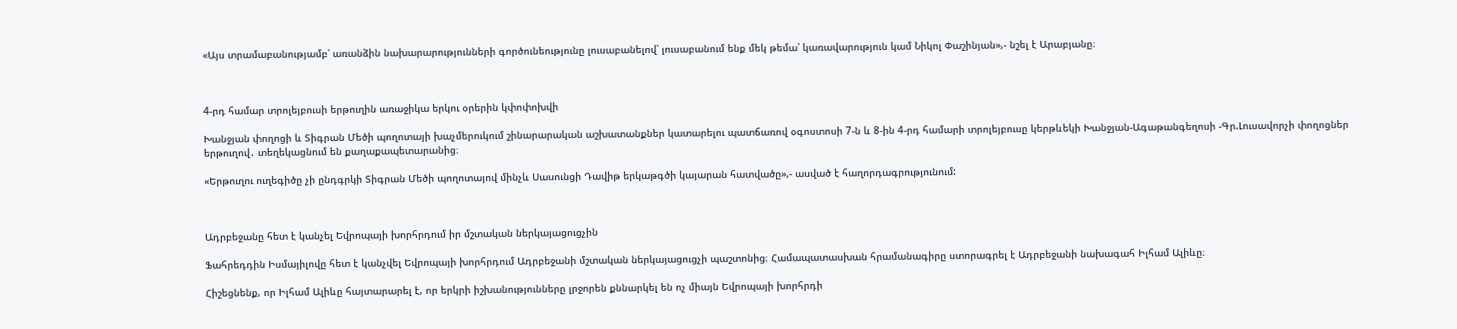«Այս տրամաբանությամբ՝ առանձին նախարարությունների գործունեությունը լուսաբանելով՝ լուսաբանում ենք մեկ թեմա՝ կառավարություն կամ Նիկոլ Փաշինյան»,- նշել է Արաբյանը։



4-րդ համար տրոլեյբուսի երթուղին առաջիկա երկու օրերին կփոփոխվի

Խանջյան փողոցի և Տիգրան Մեծի պողոտայի խաչմերուկում շինարարական աշխատանքներ կատարելու պատճառով օգոստոսի 7-ն և 8-ին 4-րդ համարի տրոլեյբուսը կերթևեկի Խանջյան-Ագաթանգեղոսի -Գր.Լուսավորչի փողոցներ երթուղով․ տեղեկացնում են քաղաքապետարանից։

«Երթուղու ուղեգիծը չի ընդգրկի Տիգրան Մեծի պողոտայով մինչև Սասունցի Դավիթ երկաթգծի կայարան հատվածը»,- ասված է հաղորդագրությունում:



Ադրբեջանը հետ է կանչել Եվրոպայի խորհրդում իր մշտական ներկայացուցչին

Ֆահրեդդին Իսմայիլովը հետ է կանչվել Եվրոպայի խորհրդում Ադրբեջանի մշտական ներկայացուցչի պաշտոնից։ Համապատասխան հրամանագիրը ստորագրել է Ադրբեջանի նախագահ Իլհամ Ալիևը։

Հիշեցնենք, որ Իլհամ Ալիևը հայտարարել է, որ երկրի իշխանությունները լրջորեն քննարկել են ոչ միայն Եվրոպայի խորհրդի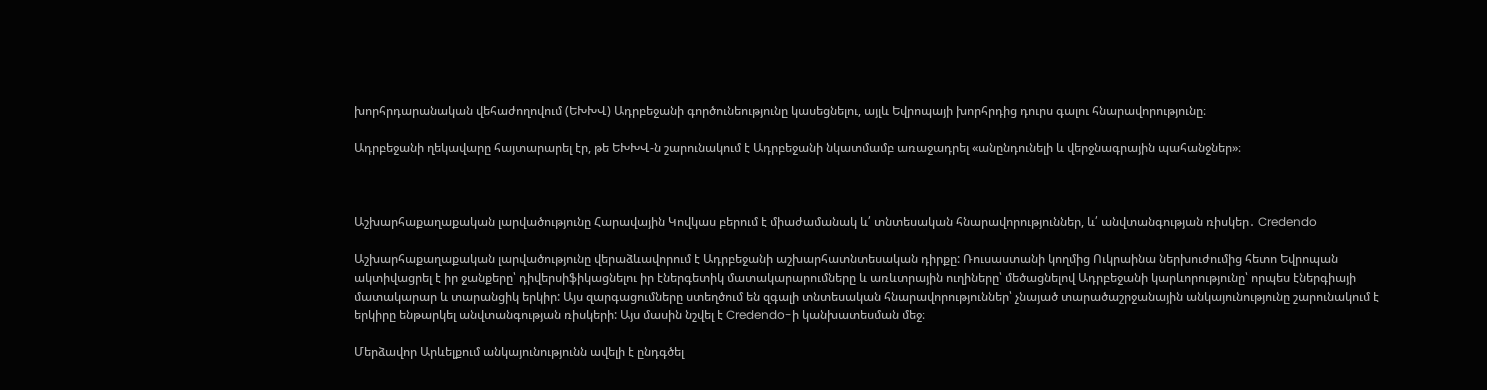խորհրդարանական վեհաժողովում (ԵԽԽՎ) Ադրբեջանի գործունեությունը կասեցնելու, այլև Եվրոպայի խորհրդից դուրս գալու հնարավորությունը։

Ադրբեջանի ղեկավարը հայտարարել էր, թե ԵԽԽՎ-ն շարունակում է Ադրբեջանի նկատմամբ առաջադրել «անընդունելի և վերջնագրային պահանջներ»։



Աշխարհաքաղաքական լարվածությունը Հարավային Կովկաս բերում է միաժամանակ և՛ տնտեսական հնարավորություններ, և՛ անվտանգության ռիսկեր․ Credendo

Աշխարհաքաղաքական լարվածությունը վերաձևավորում է Ադրբեջանի աշխարհատնտեսական դիրքը: Ռուսաստանի կողմից Ուկրաինա ներխուժումից հետո Եվրոպան ակտիվացրել է իր ջանքերը՝ դիվերսիֆիկացնելու իր էներգետիկ մատակարարումները և առևտրային ուղիները՝ մեծացնելով Ադրբեջանի կարևորությունը՝ որպես էներգիայի մատակարար և տարանցիկ երկիր: Այս զարգացումները ստեղծում են զգալի տնտեսական հնարավորություններ՝ չնայած տարածաշրջանային անկայունությունը շարունակում է երկիրը ենթարկել անվտանգության ռիսկերի: Այս մասին նշվել է Credendo-ի կանխատեսման մեջ։

Մերձավոր Արևելքում անկայունությունն ավելի է ընդգծել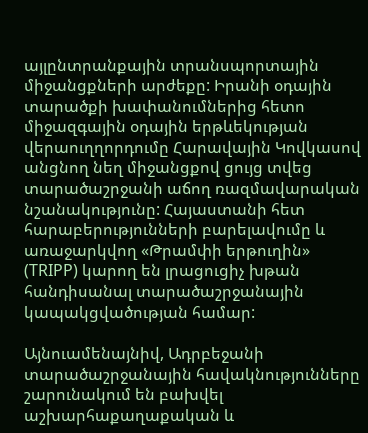այլընտրանքային տրանսպորտային միջանցքների արժեքը: Իրանի օդային տարածքի խափանումներից հետո միջազգային օդային երթևեկության վերաուղղորդումը Հարավային Կովկասով անցնող նեղ միջանցքով ցույց տվեց տարածաշրջանի աճող ռազմավարական նշանակությունը: Հայաստանի հետ հարաբերությունների բարելավումը և առաջարկվող «Թրամփի երթուղին» (TRIPP) կարող են լրացուցիչ խթան հանդիսանալ տարածաշրջանային կապակցվածության համար:

Այնուամենայնիվ, Ադրբեջանի տարածաշրջանային հավակնությունները շարունակում են բախվել աշխարհաքաղաքական և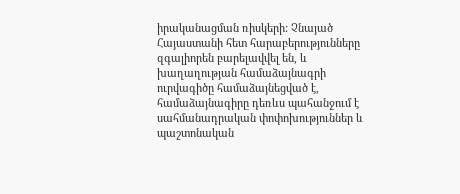իրականացման ռիսկերի: Չնայած Հայաստանի հետ հարաբերությունները զգալիորեն բարելավվել են, և խաղաղության համաձայնագրի ուրվագիծը համաձայնեցված է, համաձայնագիրը դեռևս պահանջում է սահմանադրական փոփոխություններ և պաշտոնական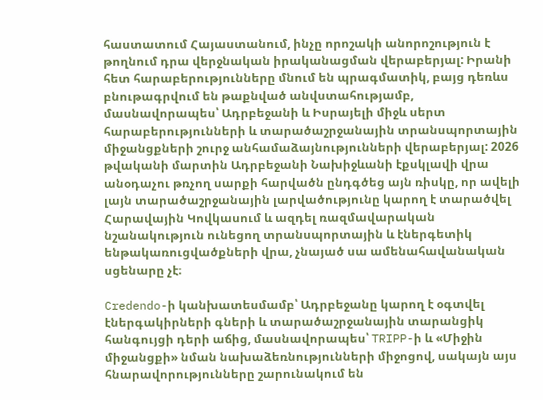հաստատում Հայաստանում, ինչը որոշակի անորոշություն է թողնում դրա վերջնական իրականացման վերաբերյալ: Իրանի հետ հարաբերությունները մնում են պրագմատիկ, բայց դեռևս բնութագրվում են թաքնված անվստահությամբ, մասնավորապես՝ Ադրբեջանի և Իսրայելի միջև սերտ հարաբերությունների և տարածաշրջանային տրանսպորտային միջանցքների շուրջ անհամաձայնությունների վերաբերյալ: 2026 թվականի մարտին Ադրբեջանի Նախիջևանի էքսկլավի վրա անօդաչու թռչող սարքի հարվածն ընդգծեց այն ռիսկը, որ ավելի լայն տարածաշրջանային լարվածությունը կարող է տարածվել Հարավային Կովկասում և ազդել ռազմավարական նշանակություն ունեցող տրանսպորտային և էներգետիկ ենթակառուցվածքների վրա, չնայած սա ամենահավանական սցենարը չէ։

Credendo-ի կանխատեսմամբ՝ Ադրբեջանը կարող է օգտվել էներգակիրների գների և տարածաշրջանային տարանցիկ հանգույցի դերի աճից, մասնավորապես՝ TRIPP-ի և «Միջին միջանցքի» նման նախաձեռնությունների միջոցով, սակայն այս հնարավորությունները շարունակում են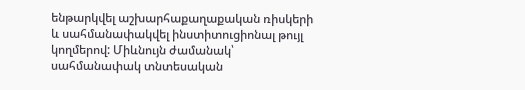ենթարկվել աշխարհաքաղաքական ռիսկերի և սահմանափակվել ինստիտուցիոնալ թույլ կողմերով: Միևնույն ժամանակ՝ սահմանափակ տնտեսական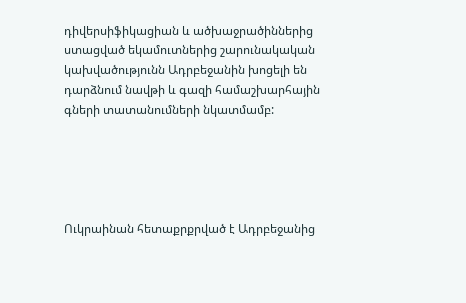դիվերսիֆիկացիան և ածխաջրածիններից ստացված եկամուտներից շարունակական կախվածությունն Ադրբեջանին խոցելի են դարձնում նավթի և գազի համաշխարհային գների տատանումների նկատմամբ:





Ուկրաինան հետաքրքրված է Ադրբեջանից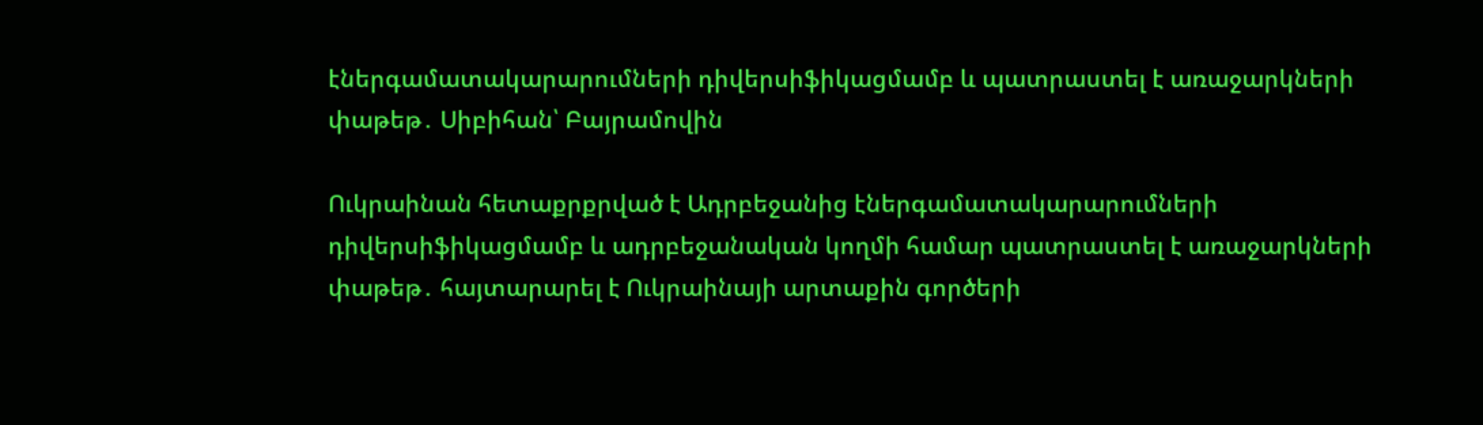էներգամատակարարումների դիվերսիֆիկացմամբ և պատրաստել է առաջարկների փաթեթ․ Սիբիհան՝ Բայրամովին

Ուկրաինան հետաքրքրված է Ադրբեջանից էներգամատակարարումների դիվերսիֆիկացմամբ և ադրբեջանական կողմի համար պատրաստել է առաջարկների փաթեթ․ հայտարարել է Ուկրաինայի արտաքին գործերի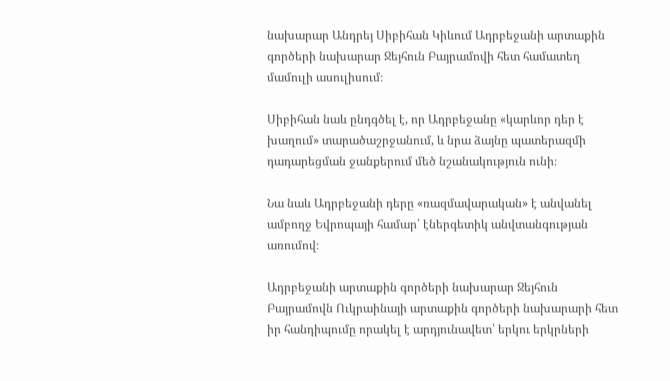նախարար Անդրեյ Սիբիհան Կիևում Ադրբեջանի արտաքին գործերի նախարար Ջեյհուն Բայրամովի հետ համատեղ մամուլի ասուլիսում։

Սիբիհան նաև ընդգծել է, որ Ադրբեջանը «կարևոր դեր է խաղում» տարածաշրջանում, և նրա ձայնը պատերազմի դադարեցման ջանքերում մեծ նշանակություն ունի։

Նա նաև Ադրբեջանի դերը «ռազմավարական» է անվանել ամբողջ Եվրոպայի համար՝ էներգետիկ անվտանգության առումով։

Ադրբեջանի արտաքին գործերի նախարար Ջեյհուն Բայրամովն Ուկրաինայի արտաքին գործերի նախարարի հետ իր հանդիպումը որակել է արդյունավետ՝ երկու երկրների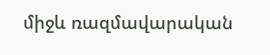միջև ռազմավարական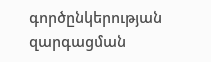գործընկերության զարգացման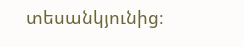տեսանկյունից։